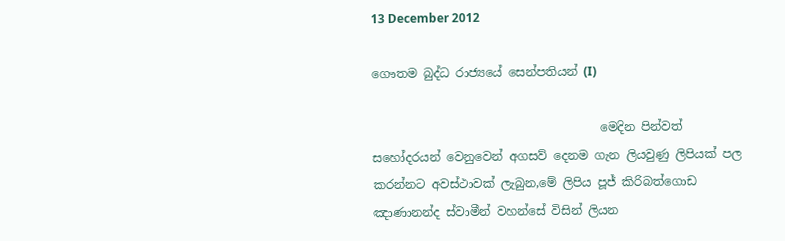13 December 2012

ගෞතම බුද්ධ රාජ්‍යයේ සෙන්පතියන් (I)

                                      මෙදින පින්වත් සහෝදරයන් වෙනුවෙන් අගසව් දෙනම ගැන ලියවුණු ලිපියක් පල කරන්නට අවස්ථාවක් ලැබුන,මේ ලිපිය පූජ් කිරිබත්ගොඩ ඤාණානන්ද ස්වාමීන් වහන්සේ විසින් ලියන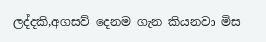ලද්දකි,අගසව් දෙනම ගැන කියනවා මිස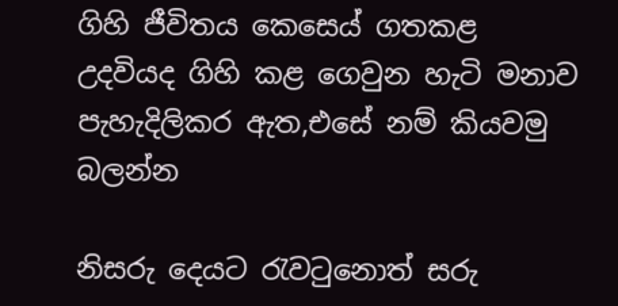ගිහි ජීවිතය කෙසෙය් ගතකළ උදවියද ගිහි කළ ගෙවුන හැටි මනාව පැහැදිලිකර ඇත,එසේ නම් කියවමු බලන්න

නිසරු දෙයට රැවටුනොත් සරු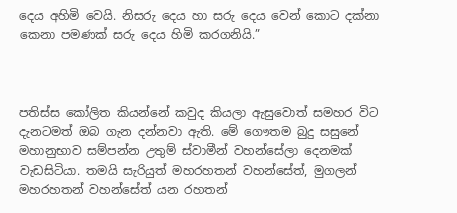දෙය අහිමි වෙයි. නිසරු දෙය හා සරු දෙය වෙන් කොට දක්නා කෙනා පමණක් සරු දෙය හිමි කරගනියි.”



පතිස්ස කෝලිත කියන්නේ කවුද කියලා ඇසුවොත් සමහර විට දැනටමත් ඔබ ගැන දන්නවා ඇති. මේ ගෞතම බුදු සසුනේ මහානුභාව සම්පන්න උතුම් ස්වාමීන් වහන්සේලා දෙනමක් වැඩසිටියා. තමයි සැරියුත් මහරහතන් වහන්සේත්, මුගලන් මහරහතන් වහන්සේත් යන රහතන්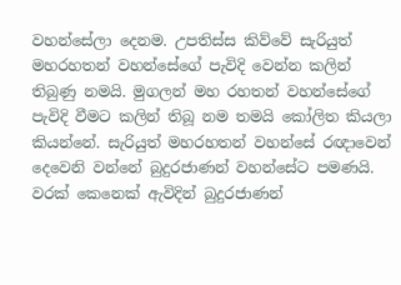වහන්සේලා දෙනම. උපතිස්ස කිව්වේ සැරියුත් මහරහතන් වහන්සේගේ පැවිදි වෙන්න කලින් තිබුණු නමයි. මුගලන් මහ රහතන් වහන්සේගේ පැවිදි වීමට කලින් තිබූ නම තමයි කෝලිත කියලා කියන්නේ. සැරියුත් මහරහතන් වහන්සේ රඥාවෙන් දෙවෙනි වන්නේ බුදුරජාණන් වහන්සේට පමණයි. වරක් කෙනෙක් ඇවිදින් බුදුරජාණන්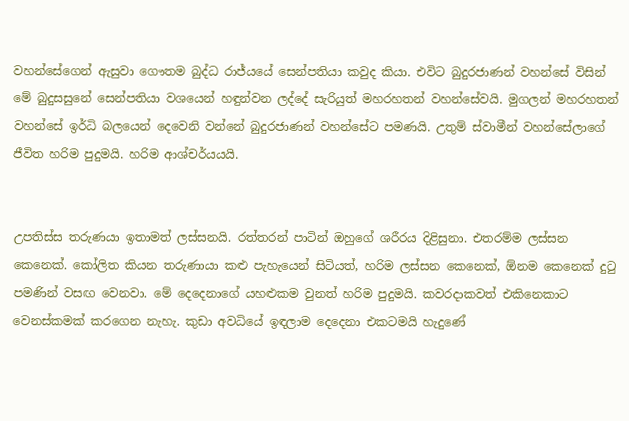වහන්සේගෙන් ඇසුවා ගෞතම බුද්ධ රාජ්යයේ සෙන්පතියා කවුද කියා. එවිට බුදුරජාණන් වහන්සේ විසින් මේ බුදුසසුනේ සෙන්පතියා වශයෙන් හඳුන්වන ලද්දේ සැරියුත් මහරහතන් වහන්සේවයි. මුගලන් මහරහතන් වහන්සේ ඉර්ධි බලයෙන් දෙවෙනි වන්නේ බුදුරජාණන් වහන්සේට පමණයි. උතුම් ස්වාමීන් වහන්සේලාගේ ජීවිත හරිම පුදුමයි. හරිම ආශ්චර්යයයි.


උපතිස්ස තරුණයා ඉතාමත් ලස්සනයි. රත්තරන් පාටින් ඔහුගේ ශරීරය දිළිසුනා. එතරම්ම ලස්සන කෙනෙක්. කෝලිත කියන තරුණායා කළු පැහැයෙන් සිටියත්, හරිම ලස්සන කෙනෙක්, ඕනම කෙනෙක් දුටු පමණින් වසඟ වෙනවා. මේ දෙදෙනාගේ යහළුකම වුනත් හරිම පුදුමයි. කවරදාකවත් එකිනෙකාට වෙනස්කමක් කරගෙන නැහැ. කුඩා අවධියේ ඉඳලාම දෙදෙනා එකටමයි හැදුණේ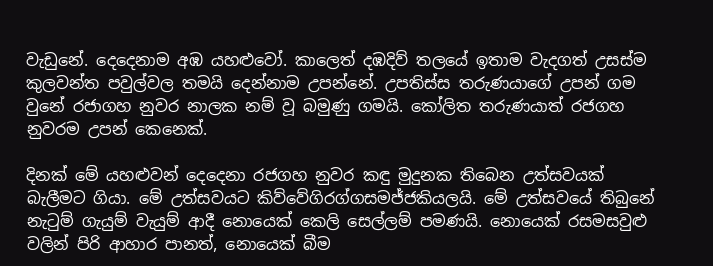වැඩුනේ. දෙදෙනාම අඹ යහළුවෝ. කාලෙත් දඹදිව් තලයේ ඉතාම වැදගත් උසස්ම කුලවන්ත පවුල්වල තමයි දෙන්නාම උපන්නේ. උපතිස්ස තරුණයාගේ උපන් ගම වුනේ රජාගහ නුවර නාලක නම් වූ බමුණු ගමයි. කෝලිත තරුණයාත් රජගහ නුවරම උපන් කෙනෙක්.

දිනක් මේ යහළුවන් දෙදෙනා රජගහ නුවර කඳු මුදුනක තිබෙන උත්සවයක් බැලීමට ගියා. මේ උත්සවයට කිව්වේගිරග්ගසමජ්ජකියලයි. මේ උත්සවයේ තිබුනේ නැටුම් ගැයුම් වැයුම් ආදී නොයෙක් කෙලි සෙල්ලම් පමණයි. නොයෙක් රසමසවුළු වලින් පිරි ආහාර පානත්, නොයෙක් බීම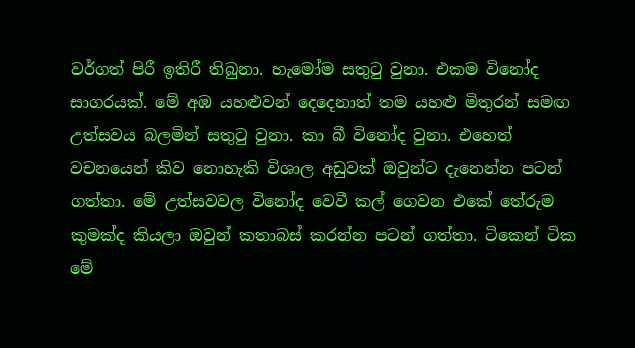වර්ගත් පිරී ඉතිරී තිබුනා. හැමෝම සතුටු වුනා. එකම විනෝද සාගරයක්. මේ අඹ යහළුවන් දෙදෙනාත් තම යහළු මිතුරන් සමඟ උත්සවය බලමින් සතුටු වුනා. කා බී විනෝද වුනා. එහෙත් වචනයෙන් කිව නොහැකි විශාල අඩුවක් ඔවුන්ට දැනෙන්න පටන් ගත්තා. මේ උත්සවවල විනෝද වෙවී කල් ගෙවන එකේ තේරුම කුමක්ද කියලා ඔවුන් කතාබස් කරන්න පටන් ගත්තා. ටිකෙන් ටික මේ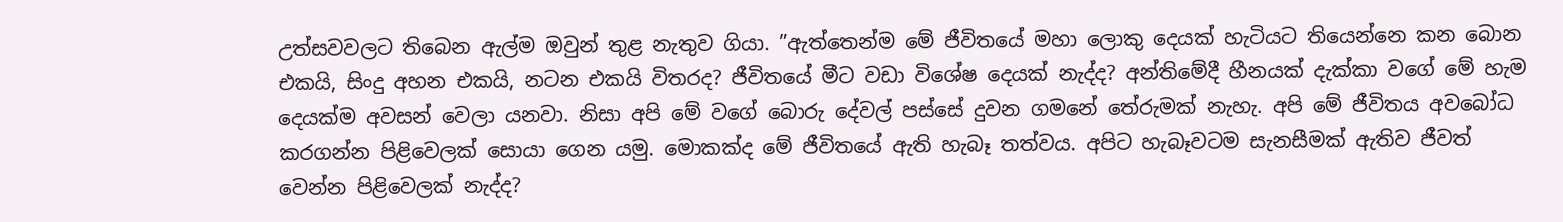උත්සවවලට තිබෙන ඇල්ම ඔවුන් තුළ නැතුව ගියා. ”ඇත්තෙන්ම මේ ජීවිතයේ මහා ලොකු දෙයක් හැටියට තියෙන්නෙ කන බොන එකයි, සිංදු අහන එකයි, නටන එකයි විතරද? ජීවිතයේ මීට වඩා විශේෂ දෙයක් නැද්ද? අන්තිමේදී හීනයක් දැක්කා වගේ මේ හැම දෙයක්ම අවසන් වෙලා යනවා. නිසා අපි මේ වගේ බොරු දේවල් පස්සේ දුවන ගමනේ තේරුමක් නැහැ. අපි මේ ජීවිතය අවබෝධ කරගන්න පිළිවෙලක් සොයා ගෙන යමු. මොකක්ද මේ ජීවිතයේ ඇති හැබෑ තත්වය. අපිට හැබෑවටම සැනසීමක් ඇතිව ජීවත් වෙන්න පිළිවෙලක් නැද්ද?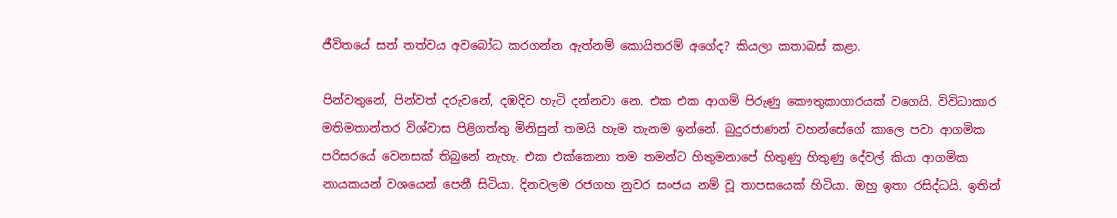ජීවිතයේ සත් තත්වය අවබෝධ කරගන්න ඇත්නම් කොයිතරම් අගේද? කියලා කතාබස් කළා.

පින්වතුනේ, පින්වත් දරුවනේ, දඹදිව හැටි දන්නවා නෙ. එක එක ආගම් පිරුණු කෞතුකාගාරයක් වගෙයි. විවිධාකාර මතිමතාන්තර විශ්වාස පිළිගත්තු මිනිසුන් තමයි හැම තැනම ඉන්නේ. බුදුරජාණන් වහන්සේගේ කාලෙ පවා ආගමික පරිසරයේ වෙනසක් තිබුනේ නැහැ. එක එක්කෙනා තම තමන්ට හිතුමනාපේ හිතුණු හිතුණු දේවල් කියා ආගමික නායකයන් වශයෙන් පෙනී සිටියා. දිනවලම රජගහ නුවර සංජය නම් වූ තාපසයෙක් හිටියා. ඔහු ඉතා රසිද්ධයි. ඉතින්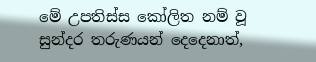මේ උපතිස්ස කෝලිත නම් වූ සුන්දර තරුණයන් දෙදෙනාත්,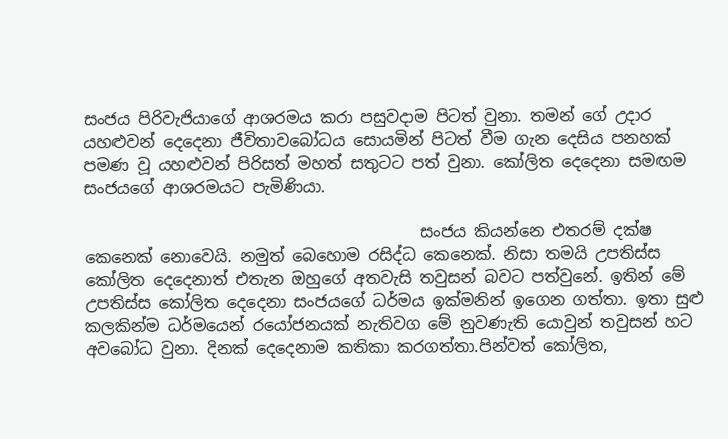සංජය පිරිවැජියාගේ ආශරමය කරා පසුවදාම පිටත් වුනා. තමන් ගේ උදාර යහළුවන් දෙදෙනා ජීවිතාවබෝධය සොයමින් පිටත් වීම ගැන දෙසිය පනහක් පමණ වූ යහළුවන් පිරිසත් මහත් සතුටට පත් වුනා. කෝලිත දෙදෙනා සමඟම සංජයගේ ආශරමයට පැමිණියා.

                                          සංජය කියන්නෙ එතරම් දක්ෂ කෙනෙක් නොවෙයි. නමුත් බෙහොම රසිද්ධ කෙනෙක්. නිසා තමයි උපතිස්ස කෝලිත දෙදෙනාත් එතැන ඔහුගේ අතවැසි තවුසන් බවට පත්වුනේ. ඉතින් මේ උපතිස්ස කෝලිත දෙදෙනා සංජයගේ ධර්මය ඉක්මනින් ඉගෙන ගත්තා. ඉතා සුළු කලකින්ම ධර්මයෙන් රයෝජනයක් නැතිවග මේ නුවණැති යොවුන් තවුසන් හට අවබෝධ වුනා. දිනක් දෙදෙනාම කතිකා කරගත්තා.පින්වත් කෝලිත,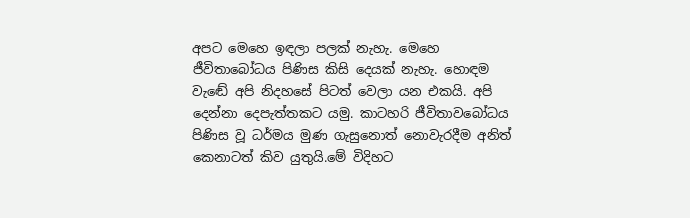අපට මෙහෙ ඉඳලා පලක් නැහැ. මෙහෙ ජීවිතාබෝධය පිණිස කිසි දෙයක් නැහැ. හොඳම වැඬේ අපි නිදහසේ පිටත් වෙලා යන එකයි. අපි දෙන්නා දෙපැත්තකට යමු. කාටහරි ජීවිතාවබෝධය පිණිස වූ ධර්මය මුණ ගැසුනොත් නොවැරදීම අනිත් කෙනාටත් කිව යුතුයි.මේ විදිහට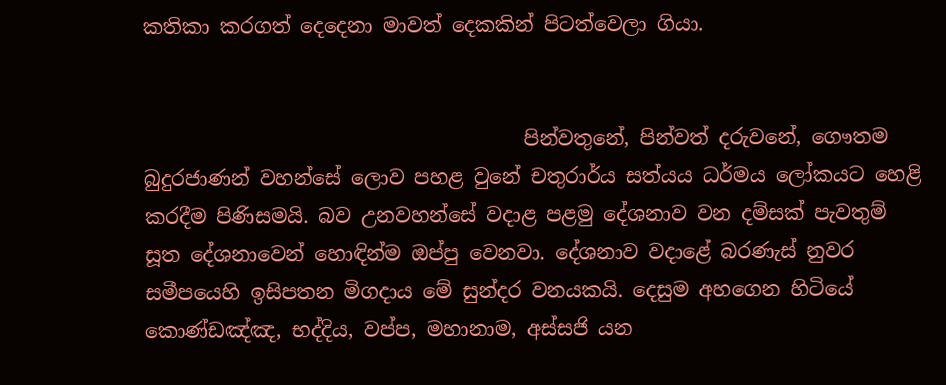කතිකා කරගත් දෙදෙනා මාවත් දෙකකින් පිටත්වෙලා ගියා.


                                      පින්වතුනේ, පින්වත් දරුවනේ, ගෞතම බුදුරජාණන් වහන්සේ ලොව පහළ වුනේ චතුරාර්ය සත්යය ධර්මය ලෝකයට හෙළි කරදීම පිණිසමයි. බව උනවහන්සේ වදාළ පළමු දේශනාව වන දම්සක් පැවතුම් සූත දේශනාවෙන් හොඳින්ම ඔප්පු වෙනවා. දේශනාව වදාළේ බරණැස් නුවර සමීපයෙහි ඉසිපතන මිගදාය මේ සුන්දර වනයකයි. දෙසුම අහගෙන හිටියේ කොණ්ඩඤ්ඤ, භද්දිය, වප්ප, මහානාම, අස්සජි යන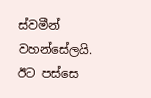ස්වමීන් වහන්සේලයි. ඊට පස්සෙ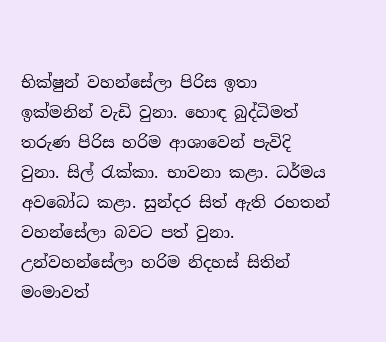භික්ෂුන් වහන්සේලා පිරිස ඉතා ඉක්මනින් වැඩි වුනා. හොඳ බුද්ධිමත් තරුණ පිරිස හරිම ආශාවෙන් පැවිදි වුනා. සිල් රැක්කා. භාවනා කළා. ධර්මය අවබෝධ කළා. සුන්දර සිත් ඇති රහතන් වහන්සේලා බවට පත් වුනා. උන්වහන්සේලා හරිම නිදහස් සිතින් මංමාවත්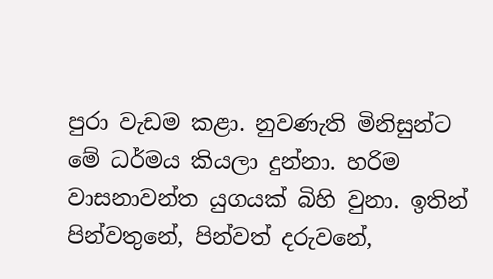පුරා වැඩම කළා. නුවණැති මිනිසුන්ට මේ ධර්මය කියලා දුන්නා. හරිම වාසනාවන්ත යුගයක් බිහි වුනා. ඉතින් පින්වතුනේ, පින්වත් දරුවනේ,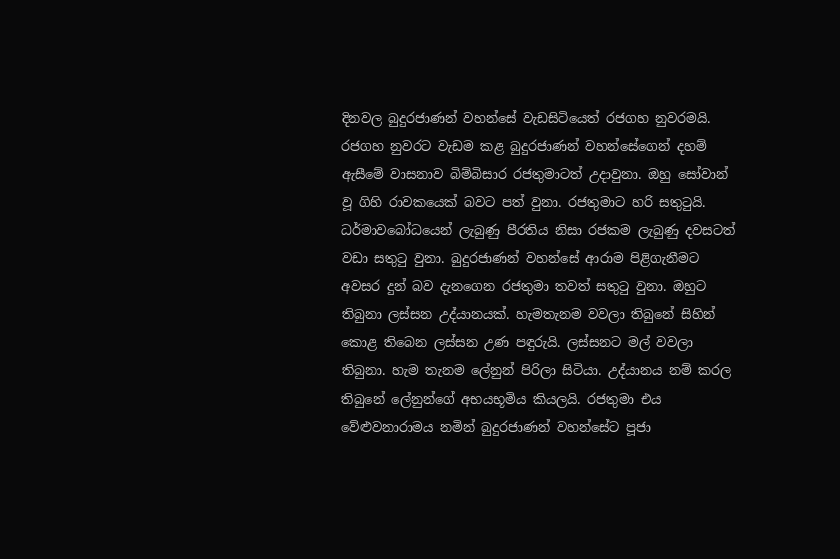දිනවල බුදුරජාණන් වහන්සේ වැඩසිටියෙත් රජගහ නුවරමයි. රජගහ නුවරට වැඩම කළ බුදුරජාණන් වහන්සේගෙන් දහම් ඇසීමේ වාසනාව බිම්බිසාර රජතුමාටත් උදාවුනා. ඔහු සෝවාන් වූ ගිහි රාවකයෙක් බවට පත් වුනා. රජතුමාට හරි සතුටුයි. ධර්මාවබෝධයෙන් ලැබුණු පීරතිය නිසා රජකම ලැබුණු දවසටත් වඩා සතුටු වුනා. බුදුරජාණන් වහන්සේ ආරාම පිළිගැනීමට අවසර දුන් බව දැනගෙන රජතුමා තවත් සතුටු වුනා. ඔහුට තිබුනා ලස්සන උද්යානයක්. හැමතැනම වවලා තිබුනේ සිහින් කොළ තිබෙන ලස්සන උණ පඳුරුයි. ලස්සනට මල් වවලා තිබුනා. හැම තැනම ලේනුන් පිරිලා සිටියා. උද්යානය නම් කරල තිබුනේ ලේනුන්ගේ අභයභූමිය කියලයි. රජතුමා එය වේළුවනාරාමය නමින් බුදුරජාණන් වහන්සේට පූජා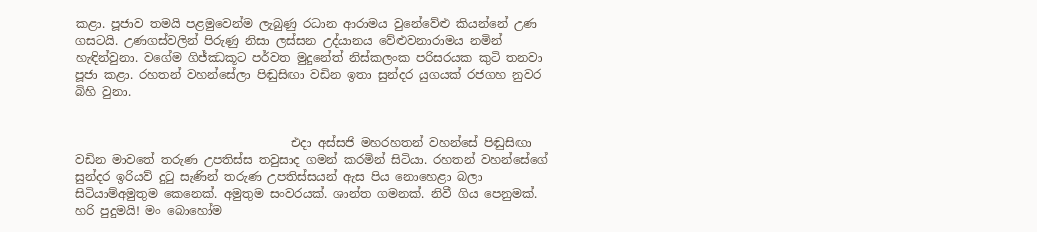කළා. පූජාව තමයි පළමුවෙන්ම ලැබුණු රධාන ආරාමය වුනේවේළු කියන්නේ උණ ගසටයි. උණගස්වලින් පිරුණු නිසා ලස්සන උද්යානය වේළුවනාරාමය නමින් හැඳින්වුනා. වගේම ගිජ්ඣකූට පර්වත මුදුනේත් නිස්කලංක පරිසරයක කුටි තනවා පූජා කළා. රහතන් වහන්සේලා පිඬුසිඟා වඩින ඉතා සුන්දර යුගයක් රජගහ නුවර බිහි වුනා.


                                    එදා අස්සජි මහරහතන් වහන්සේ පිඬුසිඟා වඩින මාවතේ තරුණ උපතිස්ස තවුසාද ගමන් කරමින් සිටියා. රහතන් වහන්සේගේ සුන්දර ඉරියව් දුටු සැණින් තරුණ උපතිස්සයන් ඇස පිය නොහෙළා බලා සිටියාම්අමුතුම කෙනෙක්. අමුතුම සංවරයක්. ශාන්ත ගමනක්. නිවී ගිය පෙනුමක්. හරි පුදුමයි! මං බොහෝම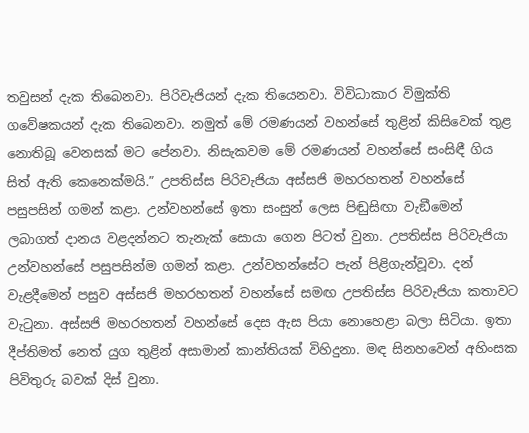තවුසන් දැක තිබෙනවා. පිරිවැජියන් දැක තියෙනවා. විවිධාකාර විමුක්ති ගවේෂකයන් දැක තිබෙනවා. නමුත් මේ රමණයන් වහන්සේ තුළින් කිසිවෙක් තුළ නොතිබූ වෙනසක් මට පේනවා. නිසැකවම මේ රමණයන් වහන්සේ සංසිඳී ගිය සිත් ඇති කෙනෙක්මයි.” උපතිස්ස පිරිවැජියා අස්සජි මහරහතන් වහන්සේ පසුපසින් ගමන් කළා. උන්වහන්සේ ඉතා සංසුන් ලෙස පිඬුසිඟා වැඞීමෙන් ලබාගත් දානය වළදන්නට තැනැක් සොයා ගෙන පිටත් වුනා. උපතිස්ස පිරිවැජියා උන්වහන්සේ පසුපසින්ම ගමන් කළා. උන්වහන්සේට පැන් පිළිගැන්වූවා. දන් වැළදීමෙන් පසුව අස්සජි මහරහතන් වහන්සේ සමඟ උපතිස්ස පිරිවැජියා කතාවට වැටුනා. අස්සජි මහරහතන් වහන්සේ දෙස ඇස පියා නොහෙළා බලා සිටියා. ඉතා දීප්තිමත් නෙත් යුග තුළින් අසාමාන් කාන්තියක් විහිදුනා. මඳ සිනහවෙන් අහිංසක පිවිතුරු බවක් දිස් වුනා.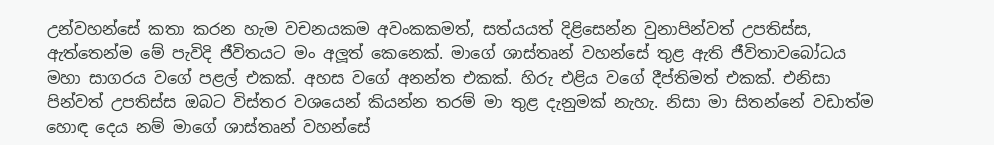උන්වහන්සේ කතා කරන හැම වචනයකම අවංකකමත්, සත්යයත් දිළිසෙන්න වුනාපින්වත් උපතිස්ස, ඇත්තෙන්ම මේ පැවිදි ජීවිතයට මං අලූත් කෙනෙක්. මාගේ ශාස්තෘන් වහන්සේ තුළ ඇති ජීවිතාවබෝධය මහා සාගරය වගේ පළල් එකක්. අහස වගේ අනන්ත එකක්. හිරු එළිය වගේ දීප්තිමත් එකක්. එනිසා පින්වත් උපතිස්ස ඔබට විස්තර වශයෙන් කියන්න තරම් මා තුළ දැනුමක් නැහැ. නිසා මා සිතන්නේ වඩාත්ම හොඳ දෙය නම් මාගේ ශාස්තෘන් වහන්සේ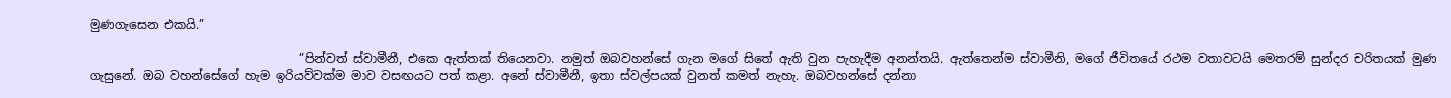මුණගැසෙන එකයි.”

                                   ”පින්වත් ස්වාමීනී, එකෙ ඇත්තක් තියෙනවා. නමුත් ඔබවහන්සේ ගැන මගේ සිතේ ඇති වුන පැහැදීම අනන්තයි. ඇත්තෙන්ම ස්වාමීනි, මගේ ජීවිතයේ රථම වතාවටයි මෙතරම් සුන්දර චරිතයක් මුණ ගැසුනේ. ඔබ වහන්සේගේ හැම ඉරියව්වක්ම මාව වසඟයට පත් කළා. අනේ ස්වාමීනී, ඉතා ස්වල්පයක් වුනත් කමත් නැහැ. ඔබවහන්සේ දන්නා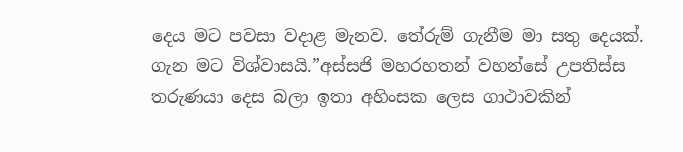දෙය මට පවසා වදාළ මැනව. තේරුම් ගැනීම මා සතු දෙයක්. ගැන මට විශ්වාසයි.”අස්සජි මහරහතන් වහන්සේ උපතිස්ස තරුණයා දෙස බලා ඉතා අහිංසක ලෙස ගාථාවකින්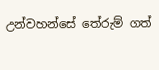උන්වහන්සේ තේරුම් ගත්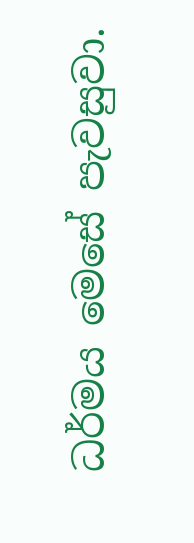ධර්මය මෙසේ පැවසුවා.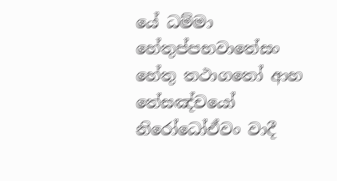යේ ධම්මා හේතුප්පභවාතේසං හේතු තථාගතෝ ආහ
තේසඤ්චයෝ නිරෝධෝඒවං වාදී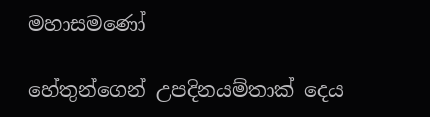මහාසමණෝ

හේතුන්ගෙන් උපදිනයම්තාක් දෙය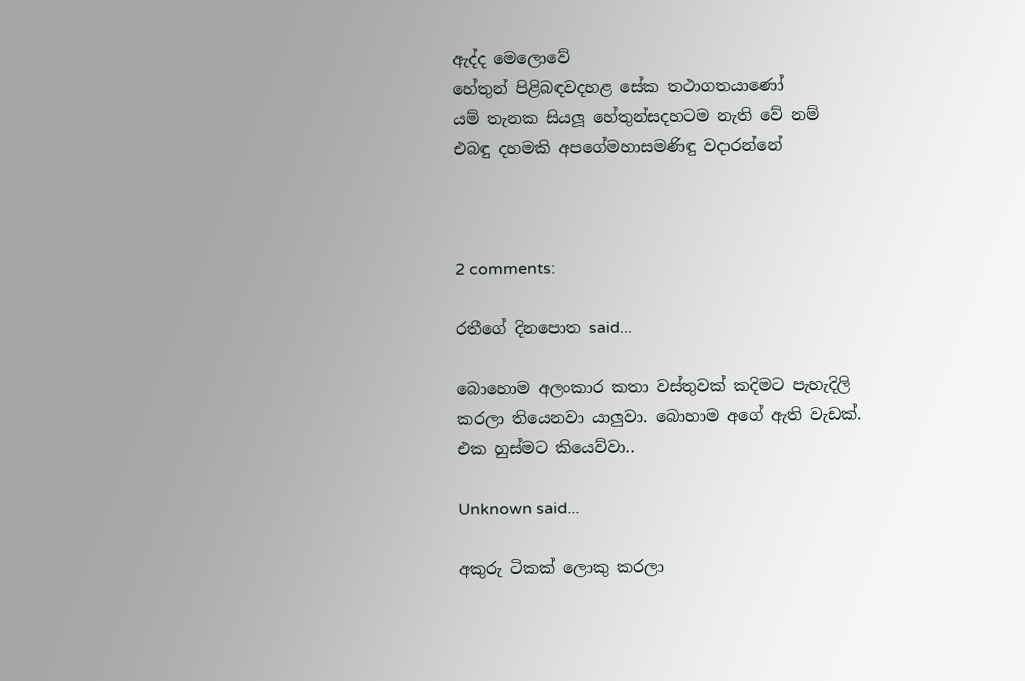ඇද්ද මෙලොවේ
හේතුන් පිළිබඳවදහළ සේක තථාගතයාණෝ
යම් තැනක සියලූ හේතුන්සදහටම නැති වේ නම්
එබඳු දහමකි අපගේමහාසමණිඳු වදාරන්නේ



2 comments:

රතීගේ දිනපොත said...

බොහොම අලංකාර කතා වස්තුවක් කදිමට පැහැදිලි කරලා තියෙනවා යාලුවා. බොහාම අගේ ඇති වැඩක්. එක හුස්මට කියෙව්වා..

Unknown said...

අකුරු ටිකක් ලොකු කරලා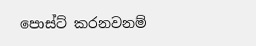පොස්ට් කරනවනම්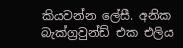කියවන්න ලේසී. අනික බැක්ග්‍රවුන්ඩ් එක එලිය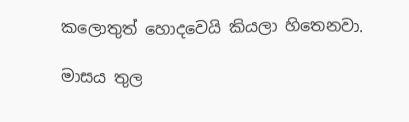කලොතුත් හොදවෙයි කියලා හිතෙනවා.

මාසය තුල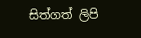සිත්ගත් ලිපි